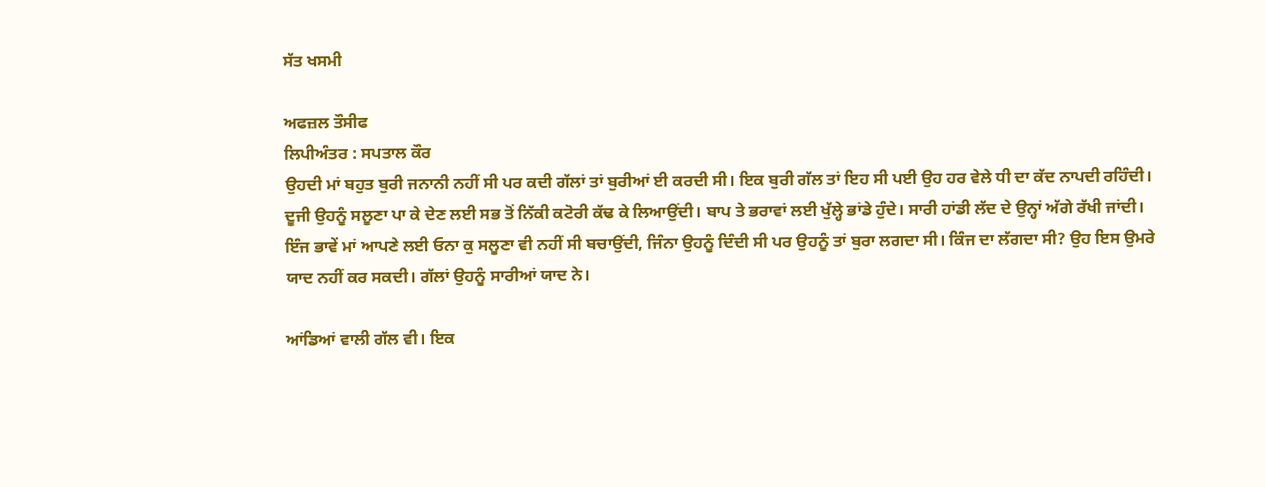ਸੱਤ ਖਸਮੀ

ਅਫਜ਼ਲ ਤੌਸੀਫ
ਲਿਪੀਅੰਤਰ : ਸਪਤਾਲ ਕੌਰ
ਉਹਦੀ ਮਾਂ ਬਹੁਤ ਬੁਰੀ ਜਨਾਨੀ ਨਹੀਂ ਸੀ ਪਰ ਕਦੀ ਗੱਲਾਂ ਤਾਂ ਬੁਰੀਆਂ ਈ ਕਰਦੀ ਸੀ। ਇਕ ਬੁਰੀ ਗੱਲ ਤਾਂ ਇਹ ਸੀ ਪਈ ਉਹ ਹਰ ਵੇਲੇ ਧੀ ਦਾ ਕੱਦ ਨਾਪਦੀ ਰਹਿੰਦੀ। ਦੂਜੀ ਉਹਨੂੰ ਸਲੂਣਾ ਪਾ ਕੇ ਦੇਣ ਲਈ ਸਭ ਤੋਂ ਨਿੱਕੀ ਕਟੋਰੀ ਕੱਢ ਕੇ ਲਿਆਉਂਦੀ। ਬਾਪ ਤੇ ਭਰਾਵਾਂ ਲਈ ਖੁੱਲ੍ਹੇ ਭਾਂਡੇ ਹੁੰਦੇ। ਸਾਰੀ ਹਾਂਡੀ ਲੱਦ ਦੇ ਉਨ੍ਹਾਂ ਅੱਗੇ ਰੱਖੀ ਜਾਂਦੀ। ਇੰਜ ਭਾਵੇਂ ਮਾਂ ਆਪਣੇ ਲਈ ਓਨਾ ਕੁ ਸਲੂਣਾ ਵੀ ਨਹੀਂ ਸੀ ਬਚਾਉਂਦੀ, ਜਿੰਨਾ ਉਹਨੂੰ ਦਿੰਦੀ ਸੀ ਪਰ ਉਹਨੂੰ ਤਾਂ ਬੁਰਾ ਲਗਦਾ ਸੀ। ਕਿੰਜ ਦਾ ਲੱਗਦਾ ਸੀ? ਉਹ ਇਸ ਉਮਰੇ ਯਾਦ ਨਹੀਂ ਕਰ ਸਕਦੀ। ਗੱਲਾਂ ਉਹਨੂੰ ਸਾਰੀਆਂ ਯਾਦ ਨੇ।

ਆਂਡਿਆਂ ਵਾਲੀ ਗੱਲ ਵੀ। ਇਕ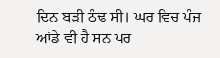ਦਿਨ ਬੜੀ ਠੰਢ ਸੀ। ਘਰ ਵਿਚ ਪੰਜ ਆਂਡੇ ਵੀ ਹੈ ਸਨ ਪਰ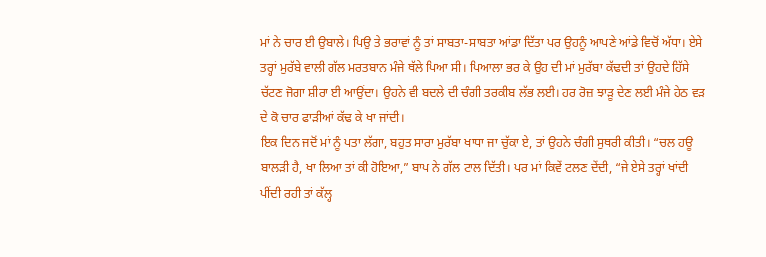ਮਾਂ ਨੇ ਚਾਰ ਈ ਉਬਾਲੇ। ਪਿਉ ਤੇ ਭਰਾਵਾਂ ਨੂੰ ਤਾਂ ਸਾਬਤਾ-ਸਾਬਤਾ ਆਂਡਾ ਦਿੱਤਾ ਪਰ ਉਹਨੂੰ ਆਪਣੇ ਆਂਡੇ ਵਿਚੋਂ ਅੱਧਾ। ਏਸੇ ਤਰ੍ਹਾਂ ਮੁਰੱਬੇ ਵਾਲੀ ਗੱਲ ਮਰਤਬਾਨ ਮੰਜੇ ਥੱਲੇ ਪਿਆ ਸੀ। ਪਿਆਲਾ ਭਰ ਕੇ ਉਹ ਦੀ ਮਾਂ ਮੁਰੱਬਾ ਕੱਢਦੀ ਤਾਂ ਉਹਦੇ ਹਿੱਸੇ ਚੱਟਣ ਜੋਗਾ ਸ਼ੀਰਾ ਈ ਆਉਂਦਾ। ਉਹਨੇ ਵੀ ਬਦਲੇ ਦੀ ਚੰਗੀ ਤਰਕੀਬ ਲੱਭ ਲਈ। ਹਰ ਰੋਜ਼ ਝਾੜੂ ਦੇਣ ਲਈ ਮੰਜੇ ਹੇਠ ਵੜ ਦੇ ਕੋ ਚਾਰ ਫਾੜੀਆਂ ਕੱਢ ਕੇ ਖਾ ਜਾਂਦੀ।
ਇਕ ਦਿਨ ਜਦੋਂ ਮਾਂ ਨੂੰ ਪਤਾ ਲੱਗਾ, ਬਹੁਤ ਸਾਰਾ ਮੁਰੱਬਾ ਖਾਧਾ ਜਾ ਚੁੱਕਾ ਏ, ਤਾਂ ਉਹਨੇ ਚੰਗੀ ਸੁਥਰੀ ਕੀਤੀ। “ਚਲ ਹਊ ਬਾਲੜੀ ਹੈ, ਖਾ ਲਿਆ ਤਾਂ ਕੀ ਹੋਇਆ,” ਬਾਪ ਨੇ ਗੱਲ ਟਾਲ ਦਿੱਤੀ। ਪਰ ਮਾਂ ਕਿਵੇਂ ਟਲਣ ਦੇਂਦੀ, “ਜੇ ਏਸੇ ਤਰ੍ਹਾਂ ਖਾਂਦੀ ਪੀਂਦੀ ਰਹੀ ਤਾਂ ਕੱਲ੍ਹ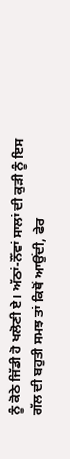ਨੂੰ ਕੋਠੇ ਜਿੱਡੀ ਹੋ ਖਲੋਣੀ ਏ। ਅੱਠਾਂ-ਨੌਂਵਾਂ ਸਾਲਾਂ ਦੀ ਕੁੜੀ ਨੂੰ ਇਸ ਗੱਲ ਦੀ ਬਹੁਤੀ ਸਮਝ ਤਾਂ ਕਿਥੋਂ ਆਉਂਦੀ, ਫੇਰ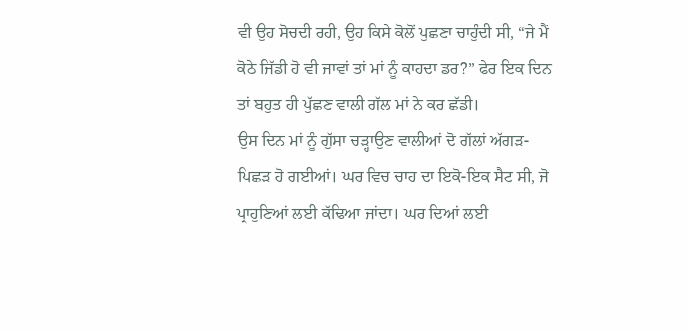ਵੀ ਉਹ ਸੋਚਦੀ ਰਹੀ, ਉਹ ਕਿਸੇ ਕੋਲੋਂ ਪੁਛਣਾ ਚਾਹੁੰਦੀ ਸੀ, “ਜੇ ਮੈਂ ਕੋਠੇ ਜਿੱਡੀ ਹੋ ਵੀ ਜਾਵਾਂ ਤਾਂ ਮਾਂ ਨੂੰ ਕਾਹਦਾ ਡਰ?” ਫੇਰ ਇਕ ਦਿਨ ਤਾਂ ਬਹੁਤ ਹੀ ਪੁੱਛਣ ਵਾਲੀ ਗੱਲ ਮਾਂ ਨੇ ਕਰ ਛੱਡੀ।
ਉਸ ਦਿਨ ਮਾਂ ਨੂੰ ਗੁੱਸਾ ਚੜ੍ਹਾਉਣ ਵਾਲੀਆਂ ਦੋ ਗੱਲਾਂ ਅੱਗੜ-ਪਿਛੜ ਹੋ ਗਈਆਂ। ਘਰ ਵਿਚ ਚਾਹ ਦਾ ਇਕੋ-ਇਕ ਸੈਟ ਸੀ, ਜੋ ਪ੍ਰਾਹੁਣਿਆਂ ਲਈ ਕੱਢਿਆ ਜਾਂਦਾ। ਘਰ ਦਿਆਂ ਲਈ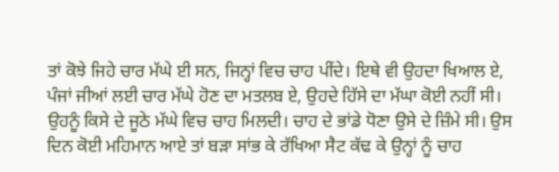ਤਾਂ ਕੋਝੇ ਜਿਹੇ ਚਾਰ ਮੱਘੇ ਈ ਸਨ, ਜਿਨ੍ਹਾਂ ਵਿਚ ਚਾਹ ਪੀਂਦੇ। ਇਥੇ ਵੀ ਉਹਦਾ ਖਿਆਲ ਏ, ਪੰਜਾਂ ਜੀਆਂ ਲਈ ਚਾਰ ਮੱਘੇ ਹੋਣ ਦਾ ਮਤਲਬ ਏ, ਉਹਦੇ ਹਿੱਸੇ ਦਾ ਮੱਘਾ ਕੋਈ ਨਹੀਂ ਸੀ। ਉਹਨੂੰ ਕਿਸੇ ਦੇ ਜੂਠੇ ਮੱਘੇ ਵਿਚ ਚਾਹ ਮਿਲਦੀ। ਚਾਹ ਦੇ ਭਾਂਡੇ ਧੋਣਾ ਉਸੇ ਦੇ ਜ਼ਿੰਮੇ ਸੀ। ਉਸ ਦਿਨ ਕੋਈ ਮਹਿਮਾਨ ਆਏ ਤਾਂ ਬੜਾ ਸਾਂਭ ਕੇ ਰੱਖਿਆ ਸੈਟ ਕੱਢ ਕੇ ਉਨ੍ਹਾਂ ਨੂੰ ਚਾਹ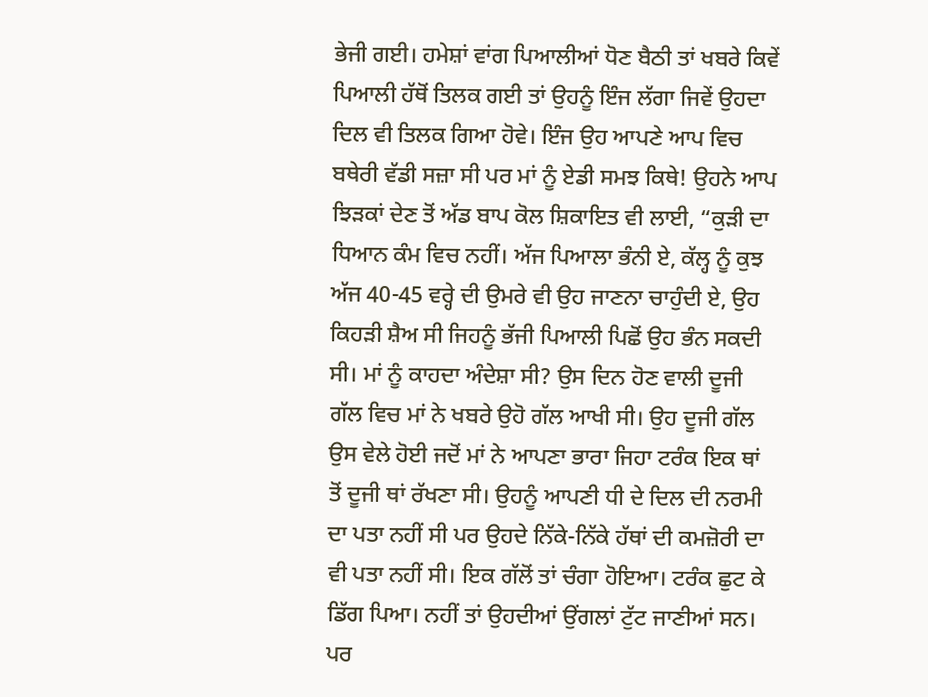ਭੇਜੀ ਗਈ। ਹਮੇਸ਼ਾਂ ਵਾਂਗ ਪਿਆਲੀਆਂ ਧੋਣ ਬੈਠੀ ਤਾਂ ਖਬਰੇ ਕਿਵੇਂ ਪਿਆਲੀ ਹੱਥੋਂ ਤਿਲਕ ਗਈ ਤਾਂ ਉਹਨੂੰ ਇੰਜ ਲੱਗਾ ਜਿਵੇਂ ਉਹਦਾ ਦਿਲ ਵੀ ਤਿਲਕ ਗਿਆ ਹੋਵੇ। ਇੰਜ ਉਹ ਆਪਣੇ ਆਪ ਵਿਚ ਬਥੇਰੀ ਵੱਡੀ ਸਜ਼ਾ ਸੀ ਪਰ ਮਾਂ ਨੂੰ ਏਡੀ ਸਮਝ ਕਿਥੇ! ਉਹਨੇ ਆਪ ਝਿੜਕਾਂ ਦੇਣ ਤੋਂ ਅੱਡ ਬਾਪ ਕੋਲ ਸ਼ਿਕਾਇਤ ਵੀ ਲਾਈ, “ਕੁੜੀ ਦਾ ਧਿਆਨ ਕੰਮ ਵਿਚ ਨਹੀਂ। ਅੱਜ ਪਿਆਲਾ ਭੰਨੀ ਏ, ਕੱਲ੍ਹ ਨੂੰ ਕੁਝ
ਅੱਜ 40-45 ਵਰ੍ਹੇ ਦੀ ਉਮਰੇ ਵੀ ਉਹ ਜਾਣਨਾ ਚਾਹੁੰਦੀ ਏ, ਉਹ ਕਿਹੜੀ ਸ਼ੈਅ ਸੀ ਜਿਹਨੂੰ ਭੱਜੀ ਪਿਆਲੀ ਪਿਛੋਂ ਉਹ ਭੰਨ ਸਕਦੀ ਸੀ। ਮਾਂ ਨੂੰ ਕਾਹਦਾ ਅੰਦੇਸ਼ਾ ਸੀ? ਉਸ ਦਿਨ ਹੋਣ ਵਾਲੀ ਦੂਜੀ ਗੱਲ ਵਿਚ ਮਾਂ ਨੇ ਖਬਰੇ ਉਹੋ ਗੱਲ ਆਖੀ ਸੀ। ਉਹ ਦੂਜੀ ਗੱਲ ਉਸ ਵੇਲੇ ਹੋਈ ਜਦੋਂ ਮਾਂ ਨੇ ਆਪਣਾ ਭਾਰਾ ਜਿਹਾ ਟਰੰਕ ਇਕ ਥਾਂ ਤੋਂ ਦੂਜੀ ਥਾਂ ਰੱਖਣਾ ਸੀ। ਉਹਨੂੰ ਆਪਣੀ ਧੀ ਦੇ ਦਿਲ ਦੀ ਨਰਮੀ ਦਾ ਪਤਾ ਨਹੀਂ ਸੀ ਪਰ ਉਹਦੇ ਨਿੱਕੇ-ਨਿੱਕੇ ਹੱਥਾਂ ਦੀ ਕਮਜ਼ੋਰੀ ਦਾ ਵੀ ਪਤਾ ਨਹੀਂ ਸੀ। ਇਕ ਗੱਲੋਂ ਤਾਂ ਚੰਗਾ ਹੋਇਆ। ਟਰੰਕ ਛੁਟ ਕੇ ਡਿੱਗ ਪਿਆ। ਨਹੀਂ ਤਾਂ ਉਹਦੀਆਂ ਉਂਗਲਾਂ ਟੁੱਟ ਜਾਣੀਆਂ ਸਨ। ਪਰ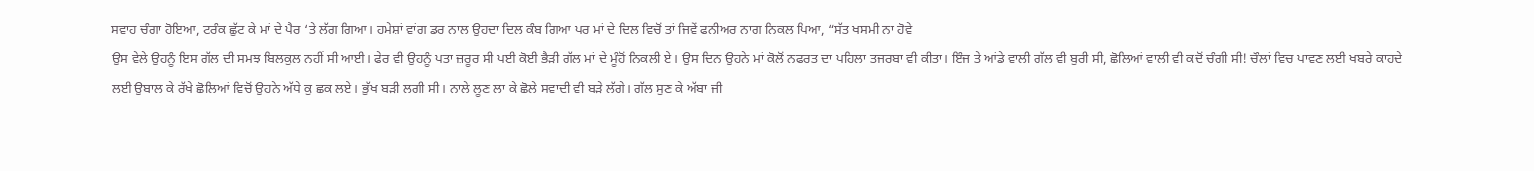ਸਵਾਹ ਚੰਗਾ ਹੋਇਆ, ਟਰੰਕ ਛੁੱਟ ਕੇ ਮਾਂ ਦੇ ਪੈਰ ‘ਤੇ ਲੱਗ ਗਿਆ। ਹਮੇਸ਼ਾਂ ਵਾਂਗ ਡਰ ਨਾਲ ਉਹਦਾ ਦਿਲ ਕੰਬ ਗਿਆ ਪਰ ਮਾਂ ਦੇ ਦਿਲ ਵਿਚੋਂ ਤਾਂ ਜਿਵੇਂ ਫਨੀਅਰ ਨਾਗ ਨਿਕਲ ਪਿਆ, “ਸੱਤ ਖਸਮੀ ਨਾ ਹੋਵੇ
ਉਸ ਵੇਲੇ ਉਹਨੂੰ ਇਸ ਗੱਲ ਦੀ ਸਮਝ ਬਿਲਕੁਲ ਨਹੀਂ ਸੀ ਆਈ। ਫੇਰ ਵੀ ਉਹਨੂੰ ਪਤਾ ਜ਼ਰੂਰ ਸੀ ਪਈ ਕੋਈ ਭੈੜੀ ਗੱਲ ਮਾਂ ਦੇ ਮੂੰਹੋਂ ਨਿਕਲੀ ਏ। ਉਸ ਦਿਨ ਉਹਨੇ ਮਾਂ ਕੋਲੋਂ ਨਫਰਤ ਦਾ ਪਹਿਲਾ ਤਜਰਬਾ ਵੀ ਕੀਤਾ। ਇੰਜ ਤੇ ਆਂਡੇ ਵਾਲੀ ਗੱਲ ਵੀ ਬੁਰੀ ਸੀ, ਛੋਲਿਆਂ ਵਾਲੀ ਵੀ ਕਦੋਂ ਚੰਗੀ ਸੀ! ਚੌਲਾਂ ਵਿਚ ਪਾਵਣ ਲਈ ਖਬਰੇ ਕਾਹਦੇ ਲਈ ਉਬਾਲ ਕੇ ਰੱਖੇ ਛੋਲਿਆਂ ਵਿਚੋਂ ਉਹਨੇ ਅੱਧੇ ਕੁ ਛਕ ਲਏ। ਭੁੱਖ ਬੜੀ ਲਗੀ ਸੀ। ਨਾਲੇ ਲੂਣ ਲਾ ਕੇ ਛੋਲੇ ਸਵਾਦੀ ਵੀ ਬੜੇ ਲੱਗੇ। ਗੱਲ ਸੁਣ ਕੇ ਅੱਬਾ ਜੀ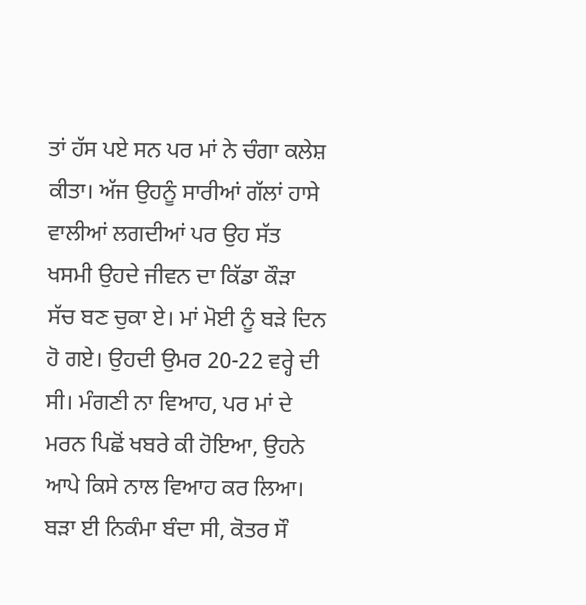ਤਾਂ ਹੱਸ ਪਏ ਸਨ ਪਰ ਮਾਂ ਨੇ ਚੰਗਾ ਕਲੇਸ਼ ਕੀਤਾ। ਅੱਜ ਉਹਨੂੰ ਸਾਰੀਆਂ ਗੱਲਾਂ ਹਾਸੇ ਵਾਲੀਆਂ ਲਗਦੀਆਂ ਪਰ ਉਹ ਸੱਤ ਖਸਮੀ ਉਹਦੇ ਜੀਵਨ ਦਾ ਕਿੱਡਾ ਕੌੜਾ ਸੱਚ ਬਣ ਚੁਕਾ ਏ। ਮਾਂ ਮੋਈ ਨੂੰ ਬੜੇ ਦਿਨ ਹੋ ਗਏ। ਉਹਦੀ ਉਮਰ 20-22 ਵਰ੍ਹੇ ਦੀ ਸੀ। ਮੰਗਣੀ ਨਾ ਵਿਆਹ, ਪਰ ਮਾਂ ਦੇ ਮਰਨ ਪਿਛੋਂ ਖਬਰੇ ਕੀ ਹੋਇਆ, ਉਹਨੇ ਆਪੇ ਕਿਸੇ ਨਾਲ ਵਿਆਹ ਕਰ ਲਿਆ। ਬੜਾ ਈ ਨਿਕੰਮਾ ਬੰਦਾ ਸੀ, ਕੋਤਰ ਸੌ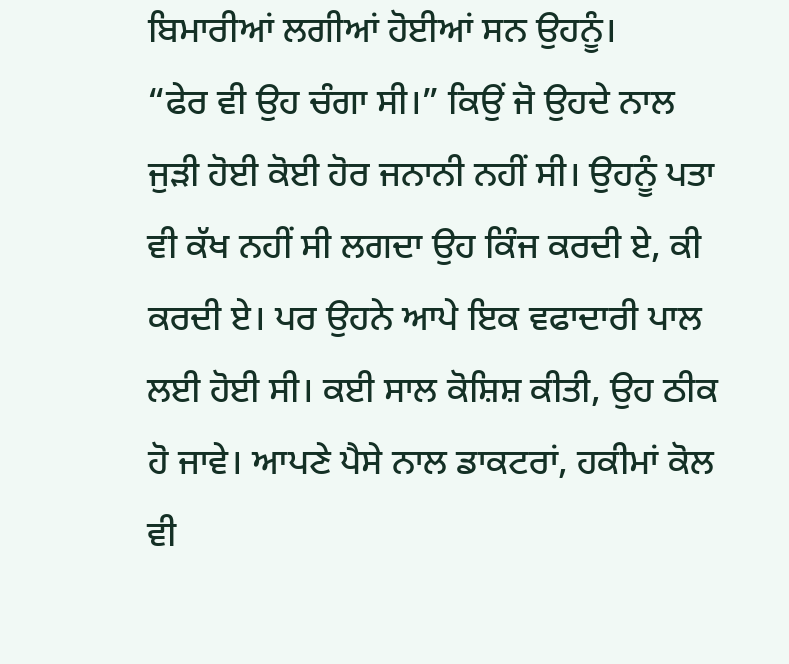ਬਿਮਾਰੀਆਂ ਲਗੀਆਂ ਹੋਈਆਂ ਸਨ ਉਹਨੂੰ।
“ਫੇਰ ਵੀ ਉਹ ਚੰਗਾ ਸੀ।” ਕਿਉਂ ਜੋ ਉਹਦੇ ਨਾਲ ਜੁੜੀ ਹੋਈ ਕੋਈ ਹੋਰ ਜਨਾਨੀ ਨਹੀਂ ਸੀ। ਉਹਨੂੰ ਪਤਾ ਵੀ ਕੱਖ ਨਹੀਂ ਸੀ ਲਗਦਾ ਉਹ ਕਿੰਜ ਕਰਦੀ ਏ, ਕੀ ਕਰਦੀ ਏ। ਪਰ ਉਹਨੇ ਆਪੇ ਇਕ ਵਫਾਦਾਰੀ ਪਾਲ ਲਈ ਹੋਈ ਸੀ। ਕਈ ਸਾਲ ਕੋਸ਼ਿਸ਼ ਕੀਤੀ, ਉਹ ਠੀਕ ਹੋ ਜਾਵੇ। ਆਪਣੇ ਪੈਸੇ ਨਾਲ ਡਾਕਟਰਾਂ, ਹਕੀਮਾਂ ਕੋਲ ਵੀ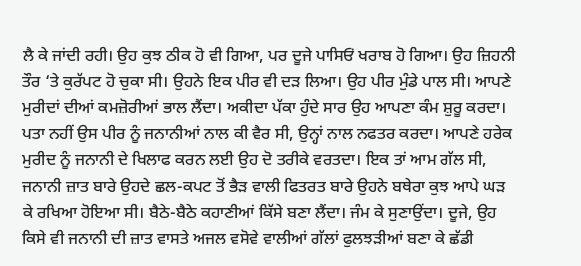ਲੈ ਕੇ ਜਾਂਦੀ ਰਹੀ। ਉਹ ਕੁਝ ਠੀਕ ਹੋ ਵੀ ਗਿਆ, ਪਰ ਦੂਜੇ ਪਾਸਿਓਂ ਖਰਾਬ ਹੋ ਗਿਆ। ਉਹ ਜ਼ਿਹਨੀ ਤੌਰ ‘ਤੇ ਕੁਰੱਪਟ ਹੋ ਚੁਕਾ ਸੀ। ਉਹਨੇ ਇਕ ਪੀਰ ਵੀ ਦੜ ਲਿਆ। ਉਹ ਪੀਰ ਮੁੰਡੇ ਪਾਲ ਸੀ। ਆਪਣੇ ਮੁਰੀਦਾਂ ਦੀਆਂ ਕਮਜ਼ੋਰੀਆਂ ਭਾਲ ਲੈਂਦਾ। ਅਕੀਦਾ ਪੱਕਾ ਹੁੰਦੇ ਸਾਰ ਉਹ ਆਪਣਾ ਕੰਮ ਸ਼ੁਰੂ ਕਰਦਾ। ਪਤਾ ਨਹੀਂ ਉਸ ਪੀਰ ਨੂੰ ਜਨਾਨੀਆਂ ਨਾਲ ਕੀ ਵੈਰ ਸੀ, ਉਨ੍ਹਾਂ ਨਾਲ ਨਫਤਰ ਕਰਦਾ। ਆਪਣੇ ਹਰੇਕ ਮੁਰੀਦ ਨੂੰ ਜਨਾਨੀ ਦੇ ਖਿਲਾਫ ਕਰਨ ਲਈ ਉਹ ਦੋ ਤਰੀਕੇ ਵਰਤਦਾ। ਇਕ ਤਾਂ ਆਮ ਗੱਲ ਸੀ, ਜਨਾਨੀ ਜ਼ਾਤ ਬਾਰੇ ਉਹਦੇ ਛਲ-ਕਪਟ ਤੋਂ ਭੈੜ ਵਾਲੀ ਫਿਤਰਤ ਬਾਰੇ ਉਹਨੇ ਬਥੇਰਾ ਕੁਝ ਆਪੇ ਘੜ ਕੇ ਰਖਿਆ ਹੋਇਆ ਸੀ। ਬੈਠੇ-ਬੈਠੇ ਕਹਾਣੀਆਂ ਕਿੱਸੇ ਬਣਾ ਲੈਂਦਾ। ਜੰਮ ਕੇ ਸੁਣਾਉਂਦਾ। ਦੂਜੇ, ਉਹ ਕਿਸੇ ਵੀ ਜਨਾਨੀ ਦੀ ਜ਼ਾਤ ਵਾਸਤੇ ਅਜਲ ਵਸੋਵੇ ਵਾਲੀਆਂ ਗੱਲਾਂ ਫੁਲਝੜੀਆਂ ਬਣਾ ਕੇ ਛੱਡੀ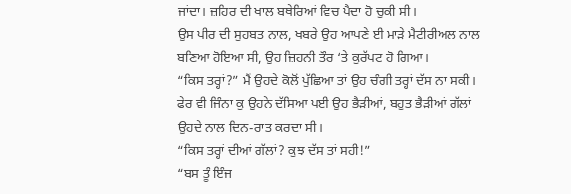ਜਾਂਦਾ। ਜ਼ਹਿਰ ਦੀ ਖਾਲ ਬਥੇਰਿਆਂ ਵਿਚ ਪੈਦਾ ਹੋ ਚੁਕੀ ਸੀ।
ਉਸ ਪੀਰ ਦੀ ਸੁਹਬਤ ਨਾਲ, ਖਬਰੇ ਉਹ ਆਪਣੇ ਈ ਮਾੜੇ ਮੈਟੀਰੀਅਲ ਨਾਲ ਬਣਿਆ ਹੋਇਆ ਸੀ, ਉਹ ਜ਼ਿਹਨੀ ਤੌਰ ‘ਤੇ ਕੁਰੱਪਟ ਹੋ ਗਿਆ।
“ਕਿਸ ਤਰ੍ਹਾਂ?” ਮੈਂ ਉਹਦੇ ਕੋਲੋਂ ਪੁੱਛਿਆ ਤਾਂ ਉਹ ਚੰਗੀ ਤਰ੍ਹਾਂ ਦੱਸ ਨਾ ਸਕੀ। ਫੇਰ ਵੀ ਜਿੰਨਾ ਕੁ ਉਹਨੇ ਦੱਸਿਆ ਪਈ ਉਹ ਭੈੜੀਆਂ, ਬਹੁਤ ਭੈੜੀਆਂ ਗੱਲਾਂ ਉਹਦੇ ਨਾਲ ਦਿਨ-ਰਾਤ ਕਰਦਾ ਸੀ।
“ਕਿਸ ਤਰ੍ਹਾਂ ਦੀਆਂ ਗੱਲਾਂ? ਕੁਝ ਦੱਸ ਤਾਂ ਸਹੀ!”
“ਬਸ ਤੂੰ ਇੰਜ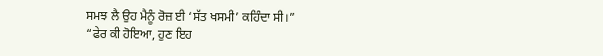ਸਮਝ ਲੈ ਉਹ ਮੈਨੂੰ ਰੋਜ਼ ਈ ‘ਸੱਤ ਖਸਮੀ’ ਕਹਿੰਦਾ ਸੀ।”
“ਫੇਰ ਕੀ ਹੋਇਆ, ਹੁਣ ਇਹ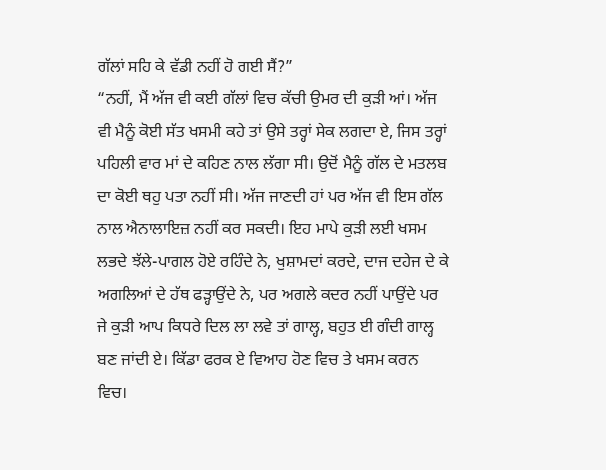ਗੱਲਾਂ ਸਹਿ ਕੇ ਵੱਡੀ ਨਹੀਂ ਹੋ ਗਈ ਸੈਂ?”
“ਨਹੀਂ, ਮੈਂ ਅੱਜ ਵੀ ਕਈ ਗੱਲਾਂ ਵਿਚ ਕੱਚੀ ਉਮਰ ਦੀ ਕੁੜੀ ਆਂ। ਅੱਜ ਵੀ ਮੈਨੂੰ ਕੋਈ ਸੱਤ ਖਸਮੀ ਕਹੇ ਤਾਂ ਉਸੇ ਤਰ੍ਹਾਂ ਸੇਕ ਲਗਦਾ ਏ, ਜਿਸ ਤਰ੍ਹਾਂ ਪਹਿਲੀ ਵਾਰ ਮਾਂ ਦੇ ਕਹਿਣ ਨਾਲ ਲੱਗਾ ਸੀ। ਉਦੋਂ ਮੈਨੂੰ ਗੱਲ ਦੇ ਮਤਲਬ ਦਾ ਕੋਈ ਥਹੁ ਪਤਾ ਨਹੀਂ ਸੀ। ਅੱਜ ਜਾਣਦੀ ਹਾਂ ਪਰ ਅੱਜ ਵੀ ਇਸ ਗੱਲ ਨਾਲ ਐਨਾਲਾਇਜ਼ ਨਹੀਂ ਕਰ ਸਕਦੀ। ਇਹ ਮਾਪੇ ਕੁੜੀ ਲਈ ਖਸਮ ਲਭਦੇ ਝੱਲੇ-ਪਾਗਲ ਹੋਏ ਰਹਿੰਦੇ ਨੇ, ਖੁਸ਼ਾਮਦਾਂ ਕਰਦੇ, ਦਾਜ ਦਹੇਜ ਦੇ ਕੇ ਅਗਲਿਆਂ ਦੇ ਹੱਥ ਫੜ੍ਹਾਉਂਦੇ ਨੇ, ਪਰ ਅਗਲੇ ਕਦਰ ਨਹੀਂ ਪਾਉਂਦੇ ਪਰ ਜੇ ਕੁੜੀ ਆਪ ਕਿਧਰੇ ਦਿਲ ਲਾ ਲਵੇ ਤਾਂ ਗਾਲ੍ਹ, ਬਹੁਤ ਈ ਗੰਦੀ ਗਾਲ੍ਹ ਬਣ ਜਾਂਦੀ ਏ। ਕਿੱਡਾ ਫਰਕ ਏ ਵਿਆਹ ਹੋਣ ਵਿਚ ਤੇ ਖਸਮ ਕਰਨ ਵਿਚ।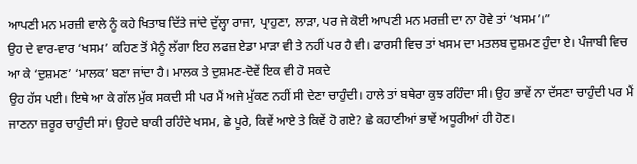ਆਪਣੀ ਮਨ ਮਰਜ਼ੀ ਵਾਲੇ ਨੂੰ ਕਹੇ ਖਿਤਾਬ ਦਿੱਤੇ ਜਾਂਦੇ ਦੁੱਲ੍ਹਾ ਰਾਜਾ, ਪ੍ਰਾਹੁਣਾ, ਲਾੜਾ, ਪਰ ਜੇ ਕੋਈ ਆਪਣੀ ਮਨ ਮਰਜ਼ੀ ਦਾ ਨਾ ਹੋਵੇ ਤਾਂ ‘ਖਸਮ’।”
ਉਹ ਦੇ ਵਾਰ-ਵਾਰ ‘ਖਸਮ’ ਕਹਿਣ ਤੋਂ ਮੈਨੂੰ ਲੱਗਾ ਇਹ ਲਫਜ਼ ਏਡਾ ਮਾੜਾ ਵੀ ਤੇ ਨਹੀਂ ਪਰ ਹੈ ਵੀ। ਫਾਰਸੀ ਵਿਚ ਤਾਂ ਖਸਮ ਦਾ ਮਤਲਬ ਦੁਸ਼ਮਣ ਹੁੰਦਾ ਏ। ਪੰਜਾਬੀ ਵਿਚ ਆ ਕੇ ‘ਦੁਸ਼ਮਣ’ ‘ਮਾਲਕ’ ਬਣਾ ਜਾਂਦਾ ਹੈ। ਮਾਲਕ ਤੇ ਦੁਸ਼ਮਣ-ਦੋਵੇਂ ਇਕ ਵੀ ਹੋ ਸਕਦੇ
ਉਹ ਹੱਸ ਪਈ। ਇਥੇ ਆ ਕੇ ਗੱਲ ਮੁੱਕ ਸਕਦੀ ਸੀ ਪਰ ਮੈਂ ਅਜੇ ਮੁੱਕਣ ਨਹੀਂ ਸੀ ਦੇਣਾ ਚਾਹੁੰਦੀ। ਹਾਲੇ ਤਾਂ ਬਥੇਰਾ ਕੁਝ ਰਹਿੰਦਾ ਸੀ। ਉਹ ਭਾਵੇਂ ਨਾ ਦੱਸਣਾ ਚਾਹੁੰਦੀ ਪਰ ਮੈਂ ਜਾਣਨਾ ਜ਼ਰੂਰ ਚਾਹੁੰਦੀ ਸਾਂ। ਉਹਦੇ ਬਾਕੀ ਰਹਿੰਦੇ ਖਸਮ, ਛੇ ਪੂਰੇ, ਕਿਵੇਂ ਆਏ ਤੇ ਕਿਵੇਂ ਹੋ ਗਏ? ਛੇ ਕਹਾਣੀਆਂ ਭਾਵੇਂ ਅਧੂਰੀਆਂ ਹੀ ਹੋਣ।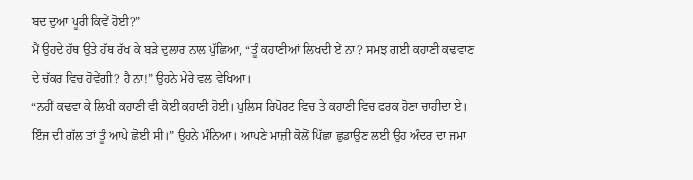ਬਦ ਦੁਆ ਪੂਰੀ ਕਿਵੇਂ ਹੋਈ?”
ਮੈਂ ਉਹਦੇ ਹੱਥ ਉਤੇ ਹੱਥ ਰੱਖ ਕੇ ਬੜੇ ਦੁਲਾਰ ਨਾਲ ਪੁੱਛਿਆ, “ਤੂੰ ਕਹਾਣੀਆਂ ਲਿਖਦੀ ਏਂ ਨਾ? ਸਮਝ ਗਈ ਕਹਾਣੀ ਕਢਵਾਣ ਦੇ ਚੱਕਰ ਵਿਚ ਹੋਵੇਂਗੀ? ਹੈ ਨਾ!” ਉਹਨੇ ਮੇਰੇ ਵਲ ਵੇਖਿਆ।
“ਨਹੀਂ ਕਢਵਾ ਕੇ ਲਿਖੀ ਕਹਾਣੀ ਵੀ ਕੋਈ ਕਹਾਣੀ ਹੋਈ। ਪੁਲਿਸ ਰਿਪੋਰਟ ਵਿਚ ਤੇ ਕਹਾਣੀ ਵਿਚ ਫਰਕ ਹੋਣਾ ਚਾਹੀਦਾ ਏ। ਇੰਜ ਦੀ ਗੱਲ ਤਾਂ ਤੂੰ ਆਪੇ ਛੋਈ ਸੀ।” ਉਹਨੇ ਮੰਨਿਆ। ਆਪਣੇ ਮਾਜ਼ੀ ਕੋਲੋਂ ਪਿੱਛਾ ਛੁਡਾਉਣ ਲਈ ਉਹ ਅੰਦਰ ਦਾ ਜਮਾ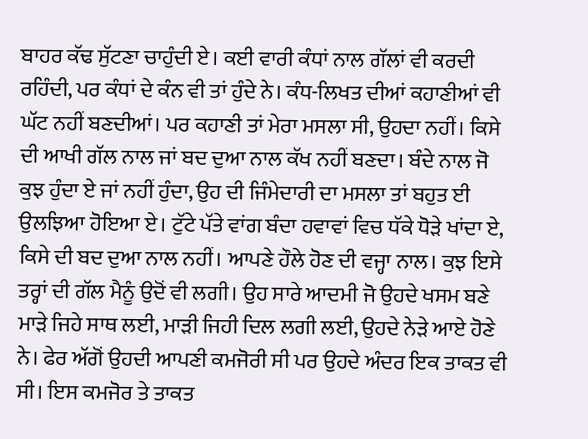ਬਾਹਰ ਕੱਢ ਸੁੱਟਣਾ ਚਾਹੁੰਦੀ ਏ। ਕਈ ਵਾਰੀ ਕੰਧਾਂ ਨਾਲ ਗੱਲਾਂ ਵੀ ਕਰਦੀ ਰਹਿੰਦੀ, ਪਰ ਕੰਧਾਂ ਦੇ ਕੰਨ ਵੀ ਤਾਂ ਹੁੰਦੇ ਨੇ। ਕੰਧ-ਲਿਖਤ ਦੀਆਂ ਕਹਾਣੀਆਂ ਵੀ ਘੱਟ ਨਹੀਂ ਬਣਦੀਆਂ। ਪਰ ਕਹਾਣੀ ਤਾਂ ਮੇਰਾ ਮਸਲਾ ਸੀ, ਉਹਦਾ ਨਹੀਂ। ਕਿਸੇ ਦੀ ਆਖੀ ਗੱਲ ਨਾਲ ਜਾਂ ਬਦ ਦੁਆ ਨਾਲ ਕੱਖ ਨਹੀਂ ਬਣਦਾ। ਬੰਦੇ ਨਾਲ ਜੋ ਕੁਝ ਹੁੰਦਾ ਏ ਜਾਂ ਨਹੀਂ ਹੁੰਦਾ, ਉਹ ਦੀ ਜਿੰਮੇਦਾਰੀ ਦਾ ਮਸਲਾ ਤਾਂ ਬਹੁਤ ਈ ਉਲਝਿਆ ਹੋਇਆ ਏ। ਟੁੱਟੇ ਪੱਤੇ ਵਾਂਗ ਬੰਦਾ ਹਵਾਵਾਂ ਵਿਚ ਧੱਕੇ ਧੋੜੇ ਖਾਂਦਾ ਏ, ਕਿਸੇ ਦੀ ਬਦ ਦੁਆ ਨਾਲ ਨਹੀਂ। ਆਪਣੇ ਹੌਲੇ ਹੋਣ ਦੀ ਵਜ੍ਹਾ ਨਾਲ। ਕੁਝ ਇਸੇ ਤਰ੍ਹਾਂ ਦੀ ਗੱਲ ਮੈਨੂੰ ਉਦੋਂ ਵੀ ਲਗੀ। ਉਹ ਸਾਰੇ ਆਦਮੀ ਜੋ ਉਹਦੇ ਖਸਮ ਬਣੇ ਮਾੜੇ ਜਿਹੇ ਸਾਥ ਲਈ, ਮਾੜੀ ਜਿਹੀ ਦਿਲ ਲਗੀ ਲਈ, ਉਹਦੇ ਨੇੜੇ ਆਏ ਹੋਣੇ ਨੇ। ਫੇਰ ਅੱਗੋਂ ਉਹਦੀ ਆਪਣੀ ਕਮਜੋਰੀ ਸੀ ਪਰ ਉਹਦੇ ਅੰਦਰ ਇਕ ਤਾਕਤ ਵੀ ਸੀ। ਇਸ ਕਮਜੋਰ ਤੇ ਤਾਕਤ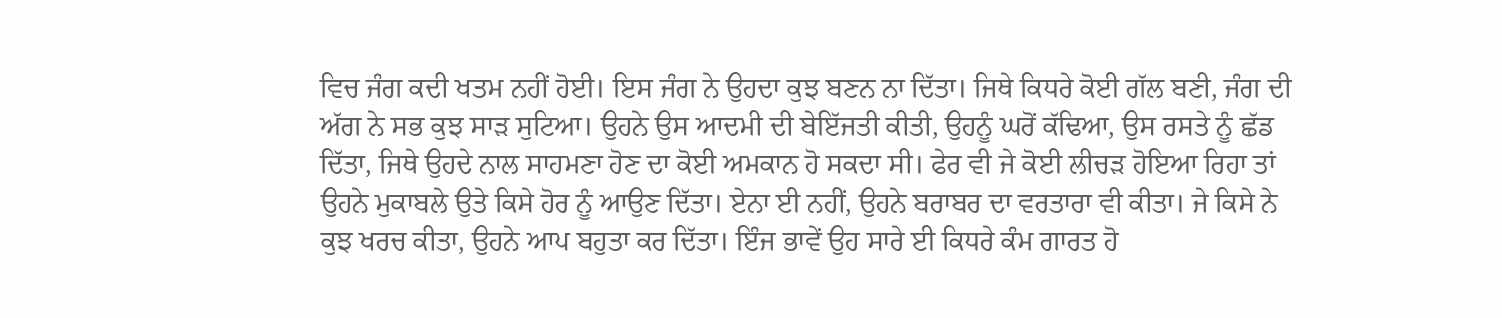ਵਿਚ ਜੰਗ ਕਦੀ ਖਤਮ ਨਹੀਂ ਹੋਈ। ਇਸ ਜੰਗ ਨੇ ਉਹਦਾ ਕੁਝ ਬਣਨ ਨਾ ਦਿੱਤਾ। ਜਿਥੇ ਕਿਧਰੇ ਕੋਈ ਗੱਲ ਬਣੀ, ਜੰਗ ਦੀ ਅੱਗ ਨੇ ਸਭ ਕੁਝ ਸਾੜ ਸੁਟਿਆ। ਉਹਨੇ ਉਸ ਆਦਮੀ ਦੀ ਬੇਇੱਜਤੀ ਕੀਤੀ, ਉਹਨੂੰ ਘਰੋਂ ਕੱਢਿਆ, ਉਸ ਰਸਤੇ ਨੂੰ ਛੱਡ ਦਿੱਤਾ, ਜਿਥੇ ਉਹਦੇ ਨਾਲ ਸਾਹਮਣਾ ਹੋਣ ਦਾ ਕੋਈ ਅਮਕਾਨ ਹੋ ਸਕਦਾ ਸੀ। ਫੇਰ ਵੀ ਜੇ ਕੋਈ ਲੀਚੜ ਹੋਇਆ ਰਿਹਾ ਤਾਂ ਉਹਨੇ ਮੁਕਾਬਲੇ ਉਤੇ ਕਿਸੇ ਹੋਰ ਨੂੰ ਆਉਣ ਦਿੱਤਾ। ਏਨਾ ਈ ਨਹੀਂ, ਉਹਨੇ ਬਰਾਬਰ ਦਾ ਵਰਤਾਰਾ ਵੀ ਕੀਤਾ। ਜੇ ਕਿਸੇ ਨੇ ਕੁਝ ਖਰਚ ਕੀਤਾ, ਉਹਨੇ ਆਪ ਬਹੁਤਾ ਕਰ ਦਿੱਤਾ। ਇੰਜ ਭਾਵੇਂ ਉਹ ਸਾਰੇ ਈ ਕਿਧਰੇ ਕੰਮ ਗਾਰਤ ਹੋ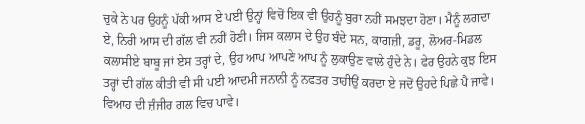ਚੁਕੇ ਨੇ ਪਰ ਉਹਨੂੰ ਪੱਕੀ ਆਸ ਏ ਪਈ ਉਨ੍ਹਾਂ ਵਿਚੋਂ ਇਕ ਵੀ ਉਹਨੂੰ ਬੁਰਾ ਨਹੀਂ ਸਮਝਦਾ ਹੋਣਾ। ਮੈਨੂੰ ਲਗਦਾ ਏ, ਨਿਰੀ ਆਸ ਦੀ ਗੱਲ ਵੀ ਨਹੀਂ ਹੋਣੀ। ਜਿਸ ਕਲਾਸ ਦੇ ਉਹ ਬੰਦੇ ਸਨ, ਕਾਗਜ਼ੀ, ਡਰੂ, ਲੋਅਰ-ਮਿਡਲ ਕਲਾਸੀਏ ਬਾਬੂ ਜਾਂ ਏਸ ਤਰ੍ਹਾਂ ਦੇ, ਉਹ ਆਪ ਆਪਣੇ ਆਪ ਨੂੰ ਲੁਕਾਉਣ ਵਾਲੇ ਹੁੰਦੇ ਨੇ। ਫੇਰ ਉਹਨੇ ਕੁਝ ਇਸ ਤਰ੍ਹਾਂ ਦੀ ਗੱਲ ਕੀਤੀ ਵੀ ਸੀ ਪਈ ਆਦਮੀ ਜਨਾਨੀ ਨੂੰ ਨਫਤਰ ਤਾਹੀਉਂ ਕਰਦਾ ਏ ਜਦੋਂ ਉਹਦੇ ਪਿਛੇ ਪੈ ਜਾਵੇ। ਵਿਆਹ ਦੀ ਜ਼ੰਜੀਰ ਗਲ ਵਿਚ ਪਾਵੇ।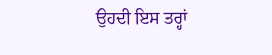ਉਹਦੀ ਇਸ ਤਰ੍ਹਾਂ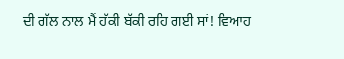ਦੀ ਗੱਲ ਨਾਲ ਮੈਂ ਹੱਕੀ ਬੱਕੀ ਰਹਿ ਗਈ ਸਾਂ! ਵਿਆਹ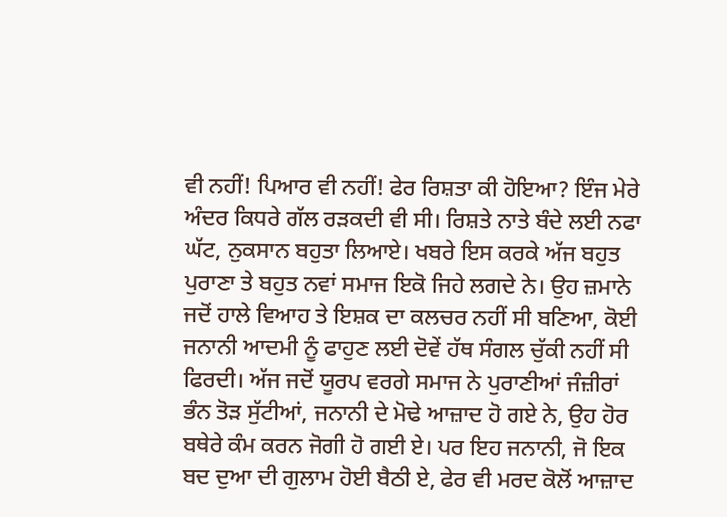ਵੀ ਨਹੀਂ! ਪਿਆਰ ਵੀ ਨਹੀਂ! ਫੇਰ ਰਿਸ਼ਤਾ ਕੀ ਹੋਇਆ? ਇੰਜ ਮੇਰੇ ਅੰਦਰ ਕਿਧਰੇ ਗੱਲ ਰੜਕਦੀ ਵੀ ਸੀ। ਰਿਸ਼ਤੇ ਨਾਤੇ ਬੰਦੇ ਲਈ ਨਫਾ ਘੱਟ, ਨੁਕਸਾਨ ਬਹੁਤਾ ਲਿਆਏ। ਖਬਰੇ ਇਸ ਕਰਕੇ ਅੱਜ ਬਹੁਤ ਪੁਰਾਣਾ ਤੇ ਬਹੁਤ ਨਵਾਂ ਸਮਾਜ ਇਕੋ ਜਿਹੇ ਲਗਦੇ ਨੇ। ਉਹ ਜ਼ਮਾਨੇ ਜਦੋਂ ਹਾਲੇ ਵਿਆਹ ਤੇ ਇਸ਼ਕ ਦਾ ਕਲਚਰ ਨਹੀਂ ਸੀ ਬਣਿਆ, ਕੋਈ ਜਨਾਨੀ ਆਦਮੀ ਨੂੰ ਫਾਹੁਣ ਲਈ ਦੋਵੇਂ ਹੱਥ ਸੰਗਲ ਚੁੱਕੀ ਨਹੀਂ ਸੀ ਫਿਰਦੀ। ਅੱਜ ਜਦੋਂ ਯੂਰਪ ਵਰਗੇ ਸਮਾਜ ਨੇ ਪੁਰਾਣੀਆਂ ਜੰਜ਼ੀਰਾਂ ਭੰਨ ਤੋੜ ਸੁੱਟੀਆਂ, ਜਨਾਨੀ ਦੇ ਮੋਢੇ ਆਜ਼ਾਦ ਹੋ ਗਏ ਨੇ, ਉਹ ਹੋਰ ਬਥੇਰੇ ਕੰਮ ਕਰਨ ਜੋਗੀ ਹੋ ਗਈ ਏ। ਪਰ ਇਹ ਜਨਾਨੀ, ਜੋ ਇਕ ਬਦ ਦੁਆ ਦੀ ਗੁਲਾਮ ਹੋਈ ਬੈਠੀ ਏ, ਫੇਰ ਵੀ ਮਰਦ ਕੋਲੋਂ ਆਜ਼ਾਦ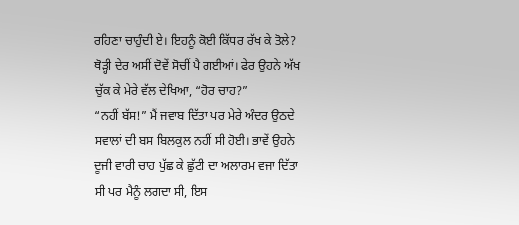ਰਹਿਣਾ ਚਾਹੁੰਦੀ ਏ। ਇਹਨੂੰ ਕੋਈ ਕਿੱਧਰ ਰੱਖ ਕੇ ਤੋਲੇ?
ਥੋੜ੍ਹੀ ਦੇਰ ਅਸੀਂ ਦੋਵੇਂ ਸੋਚੀਂ ਪੈ ਗਈਆਂ। ਫੇਰ ਉਹਨੇ ਅੱਖ ਚੁੱਕ ਕੇ ਮੇਰੇ ਵੱਲ ਦੇਖਿਆ, “ਹੋਰ ਚਾਹ?”
“ਨਹੀਂ ਬੱਸ!” ਮੈਂ ਜਵਾਬ ਦਿੱਤਾ ਪਰ ਮੇਰੇ ਅੰਦਰ ਉਠਦੇ ਸਵਾਲਾਂ ਦੀ ਬਸ ਬਿਲਕੁਲ ਨਹੀਂ ਸੀ ਹੋਈ। ਭਾਵੇਂ ਉਹਨੇ ਦੂਜੀ ਵਾਰੀ ਚਾਹ ਪੁੱਛ ਕੇ ਛੁੱਟੀ ਦਾ ਅਲਾਰਮ ਵਜਾ ਦਿੱਤਾ ਸੀ ਪਰ ਮੈਨੂੰ ਲਗਦਾ ਸੀ, ਇਸ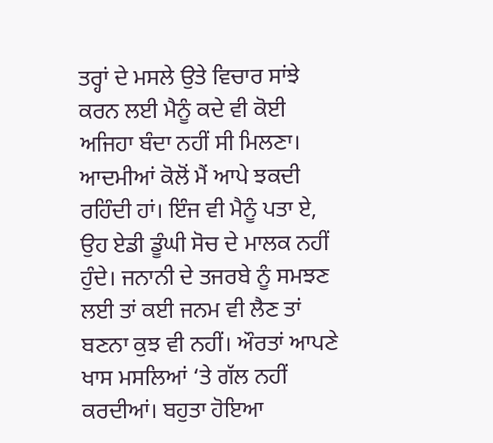ਤਰ੍ਹਾਂ ਦੇ ਮਸਲੇ ਉਤੇ ਵਿਚਾਰ ਸਾਂਝੇ ਕਰਨ ਲਈ ਮੈਨੂੰ ਕਦੇ ਵੀ ਕੋਈ ਅਜਿਹਾ ਬੰਦਾ ਨਹੀਂ ਸੀ ਮਿਲਣਾ। ਆਦਮੀਆਂ ਕੋਲੋਂ ਮੈਂ ਆਪੇ ਝਕਦੀ ਰਹਿੰਦੀ ਹਾਂ। ਇੰਜ ਵੀ ਮੈਨੂੰ ਪਤਾ ਏ, ਉਹ ਏਡੀ ਡੂੰਘੀ ਸੋਚ ਦੇ ਮਾਲਕ ਨਹੀਂ ਹੁੰਦੇ। ਜਨਾਨੀ ਦੇ ਤਜਰਬੇ ਨੂੰ ਸਮਝਣ ਲਈ ਤਾਂ ਕਈ ਜਨਮ ਵੀ ਲੈਣ ਤਾਂ ਬਣਨਾ ਕੁਝ ਵੀ ਨਹੀਂ। ਔਰਤਾਂ ਆਪਣੇ ਖਾਸ ਮਸਲਿਆਂ ‘ਤੇ ਗੱਲ ਨਹੀਂ ਕਰਦੀਆਂ। ਬਹੁਤਾ ਹੋਇਆ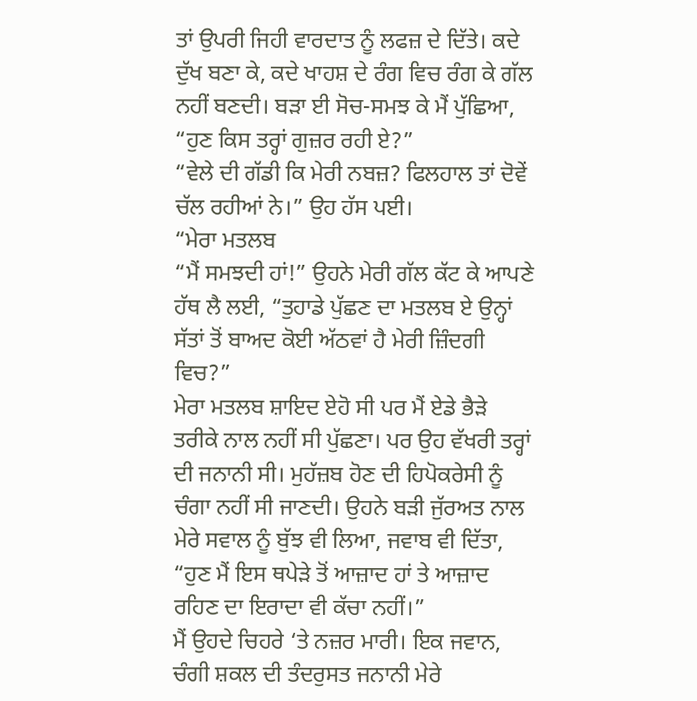ਤਾਂ ਉਪਰੀ ਜਿਹੀ ਵਾਰਦਾਤ ਨੂੰ ਲਫਜ਼ ਦੇ ਦਿੱਤੇ। ਕਦੇ ਦੁੱਖ ਬਣਾ ਕੇ, ਕਦੇ ਖਾਹਸ਼ ਦੇ ਰੰਗ ਵਿਚ ਰੰਗ ਕੇ ਗੱਲ ਨਹੀਂ ਬਣਦੀ। ਬੜਾ ਈ ਸੋਚ-ਸਮਝ ਕੇ ਮੈਂ ਪੁੱਛਿਆ, “ਹੁਣ ਕਿਸ ਤਰ੍ਹਾਂ ਗੁਜ਼ਰ ਰਹੀ ਏ?”
“ਵੇਲੇ ਦੀ ਗੱਡੀ ਕਿ ਮੇਰੀ ਨਬਜ਼? ਫਿਲਹਾਲ ਤਾਂ ਦੋਵੇਂ ਚੱਲ ਰਹੀਆਂ ਨੇ।” ਉਹ ਹੱਸ ਪਈ।
“ਮੇਰਾ ਮਤਲਬ
“ਮੈਂ ਸਮਝਦੀ ਹਾਂ!” ਉਹਨੇ ਮੇਰੀ ਗੱਲ ਕੱਟ ਕੇ ਆਪਣੇ ਹੱਥ ਲੈ ਲਈ, “ਤੁਹਾਡੇ ਪੁੱਛਣ ਦਾ ਮਤਲਬ ਏ ਉਨ੍ਹਾਂ ਸੱਤਾਂ ਤੋਂ ਬਾਅਦ ਕੋਈ ਅੱਠਵਾਂ ਹੈ ਮੇਰੀ ਜ਼ਿੰਦਗੀ ਵਿਚ?”
ਮੇਰਾ ਮਤਲਬ ਸ਼ਾਇਦ ਏਹੋ ਸੀ ਪਰ ਮੈਂ ਏਡੇ ਭੈੜੇ ਤਰੀਕੇ ਨਾਲ ਨਹੀਂ ਸੀ ਪੁੱਛਣਾ। ਪਰ ਉਹ ਵੱਖਰੀ ਤਰ੍ਹਾਂ ਦੀ ਜਨਾਨੀ ਸੀ। ਮੁਹੱਜ਼ਬ ਹੋਣ ਦੀ ਹਿਪੋਕਰੇਸੀ ਨੂੰ ਚੰਗਾ ਨਹੀਂ ਸੀ ਜਾਣਦੀ। ਉਹਨੇ ਬੜੀ ਜੁੱਰਅਤ ਨਾਲ ਮੇਰੇ ਸਵਾਲ ਨੂੰ ਬੁੱਝ ਵੀ ਲਿਆ, ਜਵਾਬ ਵੀ ਦਿੱਤਾ, “ਹੁਣ ਮੈਂ ਇਸ ਥਪੇੜੇ ਤੋਂ ਆਜ਼ਾਦ ਹਾਂ ਤੇ ਆਜ਼ਾਦ ਰਹਿਣ ਦਾ ਇਰਾਦਾ ਵੀ ਕੱਚਾ ਨਹੀਂ।”
ਮੈਂ ਉਹਦੇ ਚਿਹਰੇ ‘ਤੇ ਨਜ਼ਰ ਮਾਰੀ। ਇਕ ਜਵਾਨ, ਚੰਗੀ ਸ਼ਕਲ ਦੀ ਤੰਦਰੁਸਤ ਜਨਾਨੀ ਮੇਰੇ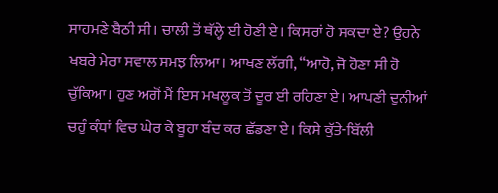ਸਾਹਮਣੇ ਬੈਠੀ ਸੀ। ਚਾਲੀ ਤੋਂ ਥੱਲ੍ਹੇ ਈ ਹੋਣੀ ਏ। ਕਿਸਰਾਂ ਹੋ ਸਕਦਾ ਏ? ਉਹਨੇ ਖਬਰੇ ਮੇਰਾ ਸਵਾਲ ਸਮਝ ਲਿਆ। ਆਖਣ ਲੱਗੀ, “ਆਹੋ, ਜੋ ਹੋਣਾ ਸੀ ਹੋ ਚੁੱਕਿਆ। ਹੁਣ ਅਗੋਂ ਮੈਂ ਇਸ ਮਖਲੂਕ ਤੋਂ ਦੂਰ ਈ ਰਹਿਣਾ ਏ। ਆਪਣੀ ਦੁਨੀਆਂ ਚਹੁੰ ਕੰਧਾਂ ਵਿਚ ਘੇਰ ਕੇ ਬੂਹਾ ਬੰਦ ਕਰ ਛੱਡਣਾ ਏ। ਕਿਸੇ ਕੁੱਤੇ-ਬਿੱਲੀ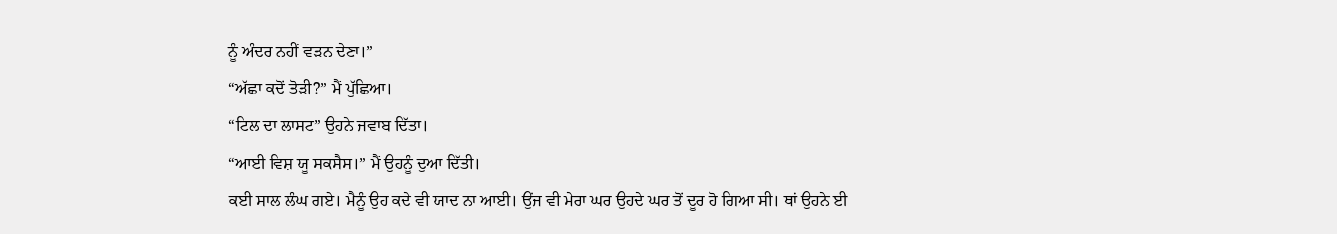ਨੂੰ ਅੰਦਰ ਨਹੀਂ ਵੜਨ ਦੇਣਾ।”
“ਅੱਛਾ ਕਦੋਂ ਤੋੜੀ?” ਮੈਂ ਪੁੱਛਿਆ।
“ਟਿਲ ਦਾ ਲਾਸਟ” ਉਹਨੇ ਜਵਾਬ ਦਿੱਤਾ।
“ਆਈ ਵਿਸ਼ ਯੂ ਸਕਸੈਸ।” ਮੈਂ ਉਹਨੂੰ ਦੁਆ ਦਿੱਤੀ।
ਕਈ ਸਾਲ ਲੰਘ ਗਏ। ਮੈਨੂੰ ਉਹ ਕਦੇ ਵੀ ਯਾਦ ਨਾ ਆਈ। ਉਂਜ ਵੀ ਮੇਰਾ ਘਰ ਉਹਦੇ ਘਰ ਤੋਂ ਦੂਰ ਹੋ ਗਿਆ ਸੀ। ਥਾਂ ਉਹਨੇ ਈ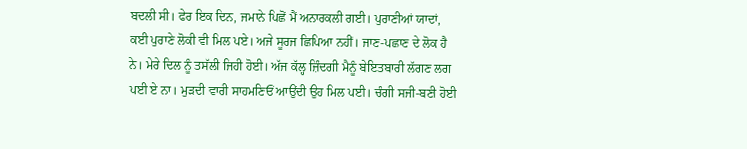ਬਦਲੀ ਸੀ। ਫੇਰ ਇਕ ਦਿਨ, ਜਮਾਨੇ ਪਿਛੋਂ ਮੈਂ ਅਨਾਰਕਲੀ ਗਈ। ਪੁਰਾਣੀਆਂ ਯਾਦਾਂ, ਕਈ ਪੁਰਾਣੇ ਲੋਕੀ ਵੀ ਮਿਲ ਪਏ। ਅਜੇ ਸੂਰਜ ਛਿਪਿਆ ਨਹੀਂ। ਜਾਣ-ਪਛਾਣ ਦੇ ਲੋਕ ਹੈ ਨੇ। ਮੇਰੇ ਦਿਲ ਨੂੰ ਤਸੱਲੀ ਜਿਹੀ ਹੋਈ। ਅੱਜ ਕੱਲ੍ਹ ਜ਼ਿੰਦਗੀ ਮੈਨੂੰ ਬੇਇਤਬਾਰੀ ਲੱਗਣ ਲਗ ਪਈ ਏ ਨਾ। ਮੁੜਦੀ ਵਾਰੀ ਸਾਹਮਣਿਓਂ ਆਉਂਦੀ ਉਹ ਮਿਲ ਪਈ। ਚੰਗੀ ਸਜੀ-ਬਣੀ ਹੋਈ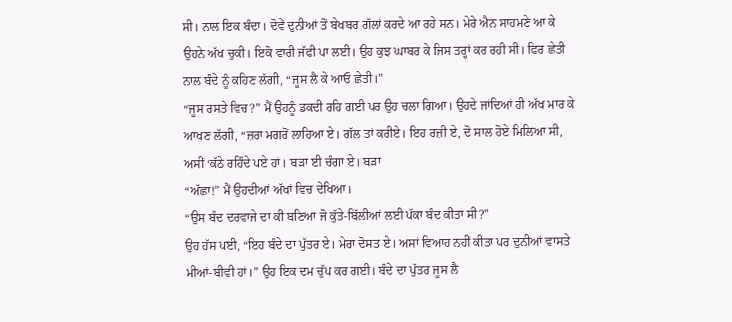ਸੀ। ਨਾਲ ਇਕ ਬੰਦਾ। ਦੋਵੇਂ ਦੁਨੀਆਂ ਤੋਂ ਬੇਖਬਰ ਗੱਲਾਂ ਕਰਦੇ ਆ ਰਹੇ ਸਨ। ਮੇਰੇ ਐਨ ਸਾਹਮਣੇ ਆ ਕੇ ਉਹਨੇ ਅੱਖ ਚੁਕੀ। ਇਕੋ ਵਾਰੀ ਜੱਫੀ ਪਾ ਲਈ। ਉਹ ਕੁਝ ਘਾਬਰ ਕੇ ਜਿਸ ਤਰ੍ਹਾਂ ਕਰ ਰਹੀ ਸੀ। ਫਿਰ ਛੇਤੀ ਨਾਲ ਬੰਦੇ ਨੂੰ ਕਹਿਣ ਲੱਗੀ, “ਜੂਸ ਲੈ ਕੇ ਆਓ ਛੇਤੀ।”
“ਜੂਸ ਰਸਤੇ ਵਿਚ?” ਮੈਂ ਉਹਨੂੰ ਡਕਦੀ ਰਹਿ ਗਈ ਪਰ ਉਹ ਚਲਾ ਗਿਆ। ਉਹਦੇ ਜਾਂਦਿਆਂ ਹੀ ਅੱਖ ਮਾਰ ਕੇ ਆਖਣ ਲੱਗੀ, “ਜ਼ਰਾ ਮਗਰੋਂ ਲਾਹਿਆ ਏ। ਗੱਲ ਤਾਂ ਕਰੀਏ। ਇਹ ਰਜ਼ੀ ਏ, ਦੋ ਸਾਲ ਹੋਏ ਮਿਲਿਆ ਸੀ, ਅਸੀਂ ‘ਕੱਠੇ ਰਹਿੰਦੇ ਪਏ ਹਾਂ। ਬੜਾ ਈ ਚੰਗਾ ਏ। ਬੜਾ
“ਅੱਛਾ!” ਮੈਂ ਉਹਦੀਆਂ ਅੱਖਾਂ ਵਿਚ ਦੇਖਿਆ।
“ਉਸ ਬੰਦ ਦਰਵਾਜੇ ਦਾ ਕੀ ਬਣਿਆ ਜੋ ਕੁੱਤੇ-ਬਿੱਲੀਆਂ ਲਈ ਪੱਕਾ ਬੰਦ ਕੀਤਾ ਸੀ?”
ਉਹ ਹੱਸ ਪਈ, “ਇਹ ਬੰਦੇ ਦਾ ਪੁੱਤਰ ਏ। ਮੇਰਾ ਦੋਸਤ ਏ। ਅਸਾਂ ਵਿਆਹ ਨਹੀਂ ਕੀਤਾ ਪਰ ਦੁਨੀਆਂ ਵਾਸਤੇ ਮੀਆਂ-ਬੀਵੀ ਹਾਂ।” ਉਹ ਇਕ ਦਮ ਚੁੱਪ ਕਰ ਗਈ। ਬੰਦੇ ਦਾ ਪੁੱਤਰ ਜੂਸ ਲੈ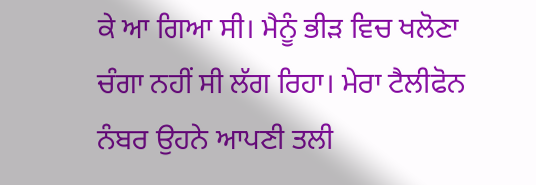ਕੇ ਆ ਗਿਆ ਸੀ। ਮੈਨੂੰ ਭੀੜ ਵਿਚ ਖਲੋਣਾ ਚੰਗਾ ਨਹੀਂ ਸੀ ਲੱਗ ਰਿਹਾ। ਮੇਰਾ ਟੈਲੀਫੋਨ ਨੰਬਰ ਉਹਨੇ ਆਪਣੀ ਤਲੀ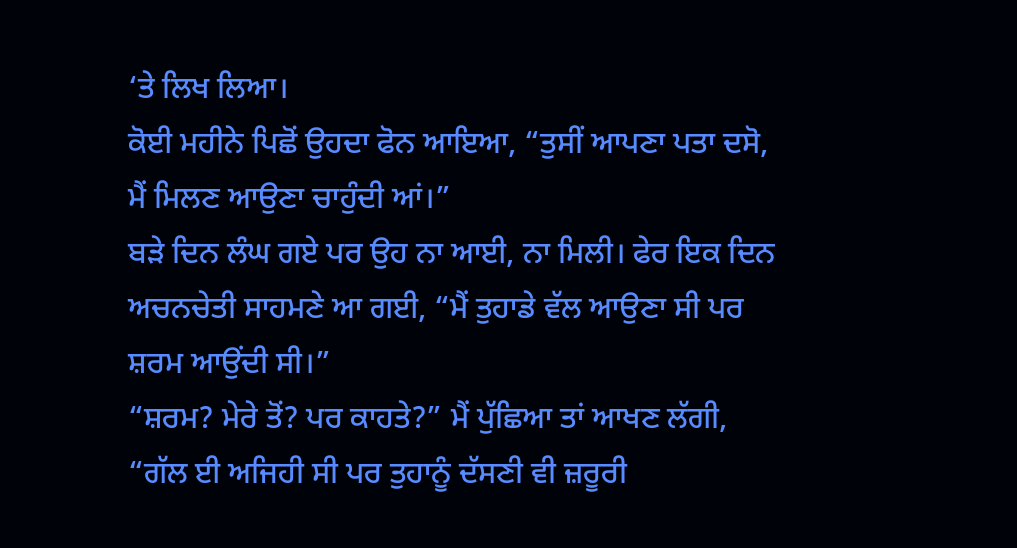‘ਤੇ ਲਿਖ ਲਿਆ।
ਕੋਈ ਮਹੀਨੇ ਪਿਛੋਂ ਉਹਦਾ ਫੋਨ ਆਇਆ, “ਤੁਸੀਂ ਆਪਣਾ ਪਤਾ ਦਸੋ, ਮੈਂ ਮਿਲਣ ਆਉਣਾ ਚਾਹੁੰਦੀ ਆਂ।”
ਬੜੇ ਦਿਨ ਲੰਘ ਗਏ ਪਰ ਉਹ ਨਾ ਆਈ, ਨਾ ਮਿਲੀ। ਫੇਰ ਇਕ ਦਿਨ ਅਚਨਚੇਤੀ ਸਾਹਮਣੇ ਆ ਗਈ, “ਮੈਂ ਤੁਹਾਡੇ ਵੱਲ ਆਉਣਾ ਸੀ ਪਰ ਸ਼ਰਮ ਆਉਂਦੀ ਸੀ।”
“ਸ਼ਰਮ? ਮੇਰੇ ਤੋਂ? ਪਰ ਕਾਹਤੇ?” ਮੈਂ ਪੁੱਛਿਆ ਤਾਂ ਆਖਣ ਲੱਗੀ, “ਗੱਲ ਈ ਅਜਿਹੀ ਸੀ ਪਰ ਤੁਹਾਨੂੰ ਦੱਸਣੀ ਵੀ ਜ਼ਰੂਰੀ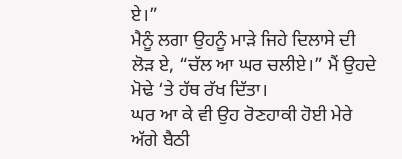ਏ।”
ਮੈਨੂੰ ਲਗਾ ਉਹਨੂੰ ਮਾੜੇ ਜਿਹੇ ਦਿਲਾਸੇ ਦੀ ਲੋੜ ਏ, “ਚੱਲ ਆ ਘਰ ਚਲੀਏ।” ਮੈਂ ਉਹਦੇ ਮੋਢੇ ‘ਤੇ ਹੱਥ ਰੱਖ ਦਿੱਤਾ।
ਘਰ ਆ ਕੇ ਵੀ ਉਹ ਰੋਣਹਾਕੀ ਹੋਈ ਮੇਰੇ ਅੱਗੇ ਬੈਠੀ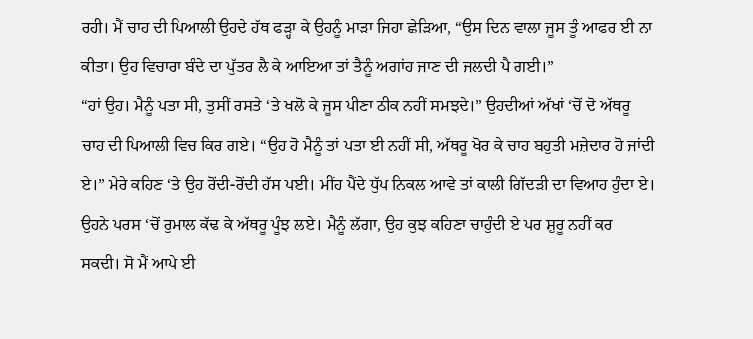ਰਹੀ। ਮੈਂ ਚਾਹ ਦੀ ਪਿਆਲੀ ਉਹਦੇ ਹੱਥ ਫੜ੍ਹਾ ਕੇ ਉਹਨੂੰ ਮਾੜਾ ਜਿਹਾ ਛੇੜਿਆ, “ਉਸ ਦਿਨ ਵਾਲਾ ਜੂਸ ਤੂੰ ਆਫਰ ਈ ਨਾ ਕੀਤਾ। ਉਹ ਵਿਚਾਰਾ ਬੰਦੇ ਦਾ ਪੁੱਤਰ ਲੈ ਕੇ ਆਇਆ ਤਾਂ ਤੈਨੂੰ ਅਗਾਂਹ ਜਾਣ ਦੀ ਜਲਦੀ ਪੈ ਗਈ।”
“ਹਾਂ ਉਹ। ਮੈਨੂੰ ਪਤਾ ਸੀ, ਤੁਸੀਂ ਰਸਤੇ ‘ਤੇ ਖਲੋ ਕੇ ਜੂਸ ਪੀਣਾ ਠੀਕ ਨਹੀਂ ਸਮਝਦੇ।” ਉਹਦੀਆਂ ਅੱਖਾਂ ‘ਚੋਂ ਦੋ ਅੱਥਰੂ ਚਾਹ ਦੀ ਪਿਆਲੀ ਵਿਚ ਕਿਰ ਗਏ। “ਉਹ ਹੋ ਮੈਨੂੰ ਤਾਂ ਪਤਾ ਈ ਨਹੀਂ ਸੀ, ਅੱਥਰੂ ਖੋਰ ਕੇ ਚਾਹ ਬਹੁਤੀ ਮਜ਼ੇਦਾਰ ਹੋ ਜਾਂਦੀ ਏ।” ਮੇਰੇ ਕਹਿਣ ‘ਤੇ ਉਹ ਰੋਂਦੀ-ਰੋਂਦੀ ਹੱਸ ਪਈ। ਮੀਂਹ ਪੈਂਦੇ ਧੁੱਪ ਨਿਕਲ ਆਵੇ ਤਾਂ ਕਾਲੀ ਗਿੱਦੜੀ ਦਾ ਵਿਆਹ ਹੁੰਦਾ ਏ। ਉਹਨੇ ਪਰਸ ‘ਚੋਂ ਰੁਮਾਲ ਕੱਢ ਕੇ ਅੱਥਰੂ ਪੂੰਝ ਲਏ। ਮੈਨੂੰ ਲੱਗਾ, ਉਹ ਕੁਝ ਕਹਿਣਾ ਚਾਹੁੰਦੀ ਏ ਪਰ ਸ਼ੁਰੂ ਨਹੀਂ ਕਰ ਸਕਦੀ। ਸੋ ਮੈਂ ਆਪੇ ਈ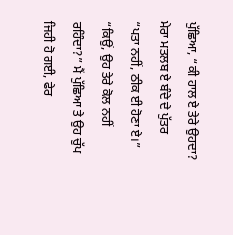ਪੁੱਛਿਆ, “ਕੀ ਹਾਲ ਏ ਤੇਰੇ ਉਹਦਾ? ਮੇਰਾ ਮਤਲਬ ਏ ਬੰਦੇ ਦੇ ਪੁੱਤਰ
“ਪਤਾ ਨਹੀਂ, ਠੀਕ ਈ ਹੋਣਾ ਏ।”
“ਕਿਉਂ, ਉਹ ਤੇਰੇ ਕੋਲ ਨਹੀਂ ਰਹਿੰਦਾ?” ਮੈਂ ਪੁੱਛਿਆ ਤੇ ਉਹ ਚੁੱਪ ਜਿਹੀ ਹੋ ਗਈ, ਫੇਰ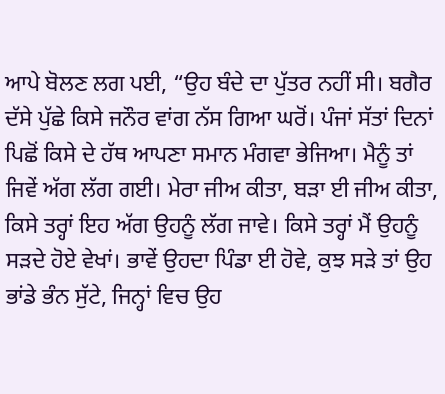ਆਪੇ ਬੋਲਣ ਲਗ ਪਈ, “ਉਹ ਬੰਦੇ ਦਾ ਪੁੱਤਰ ਨਹੀਂ ਸੀ। ਬਗੈਰ ਦੱਸੇ ਪੁੱਛੇ ਕਿਸੇ ਜਨੌਰ ਵਾਂਗ ਨੱਸ ਗਿਆ ਘਰੋਂ। ਪੰਜਾਂ ਸੱਤਾਂ ਦਿਨਾਂ ਪਿਛੋਂ ਕਿਸੇ ਦੇ ਹੱਥ ਆਪਣਾ ਸਮਾਨ ਮੰਗਵਾ ਭੇਜਿਆ। ਮੈਨੂੰ ਤਾਂ ਜਿਵੇਂ ਅੱਗ ਲੱਗ ਗਈ। ਮੇਰਾ ਜੀਅ ਕੀਤਾ, ਬੜਾ ਈ ਜੀਅ ਕੀਤਾ, ਕਿਸੇ ਤਰ੍ਹਾਂ ਇਹ ਅੱਗ ਉਹਨੂੰ ਲੱਗ ਜਾਵੇ। ਕਿਸੇ ਤਰ੍ਹਾਂ ਮੈਂ ਉਹਨੂੰ ਸੜਦੇ ਹੋਏ ਵੇਖਾਂ। ਭਾਵੇਂ ਉਹਦਾ ਪਿੰਡਾ ਈ ਹੋਵੇ, ਕੁਝ ਸੜੇ ਤਾਂ ਉਹ ਭਾਂਡੇ ਭੰਨ ਸੁੱਟੇ, ਜਿਨ੍ਹਾਂ ਵਿਚ ਉਹ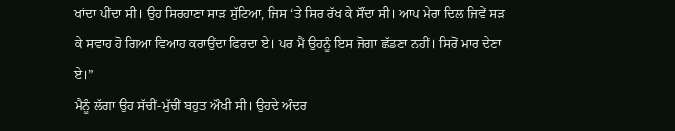ਖਾਂਦਾ ਪੀਂਦਾ ਸੀ। ਉਹ ਸਿਰਹਾਣਾ ਸਾੜ ਸੁੱਟਿਆ, ਜਿਸ ‘ਤੇ ਸਿਰ ਰੱਖ ਕੇ ਸੌਂਦਾ ਸੀ। ਆਪ ਮੇਰਾ ਦਿਲ ਜਿਵੇਂ ਸੜ ਕੇ ਸਵਾਹ ਹੋ ਗਿਆ ਵਿਆਹ ਕਰਾਉਂਦਾ ਫਿਰਦਾ ਏ। ਪਰ ਮੈਂ ਉਹਨੂੰ ਇਸ ਜੋਗਾ ਛੱਡਣਾ ਨਹੀਂ। ਸਿਰੋਂ ਮਾਰ ਦੇਣਾ ਏ।”
ਮੈਨੂੰ ਲੱਗਾ ਉਹ ਸੱਚੀਂ-ਮੁੱਚੀਂ ਬਹੁਤ ਔਖੀ ਸੀ। ਉਹਦੇ ਅੰਦਰ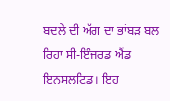ਬਦਲੇ ਦੀ ਅੱਗ ਦਾ ਭਾਂਬੜ ਬਲ ਰਿਹਾ ਸੀ-ਇੰਜਰਡ ਐਂਡ ਇਨਸਲਟਿਡ। ਇਹ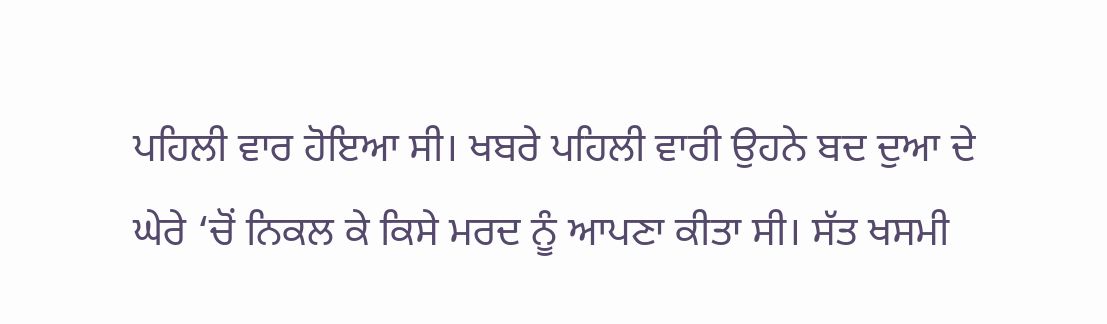ਪਹਿਲੀ ਵਾਰ ਹੋਇਆ ਸੀ। ਖਬਰੇ ਪਹਿਲੀ ਵਾਰੀ ਉਹਨੇ ਬਦ ਦੁਆ ਦੇ ਘੇਰੇ ‘ਚੋਂ ਨਿਕਲ ਕੇ ਕਿਸੇ ਮਰਦ ਨੂੰ ਆਪਣਾ ਕੀਤਾ ਸੀ। ਸੱਤ ਖਸਮੀ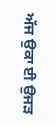ਅੱਜ ਉਕਾ ਈ ਉਜੜ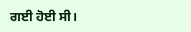ਗਈ ਹੋਈ ਸੀ।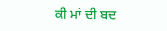ਕੀ ਮਾਂ ਦੀ ਬਦ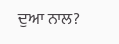ਦੁਆ ਨਾਲ?